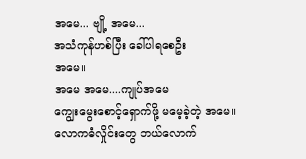အမေ... ဗျို့ အမေ...
အသံကုန်ဟစ်ပြီး ခေါ်ပါရစေဦး
အမေ။
အမေ အမေ....ကျုပ်အမေ
ကျွေးမွေးစောင့်ရှောက်ဖို့ မမေ့ခဲ့တဲ့ အမေ။
လောကဓံလှိုင်းတွေ ဘယ်လောက်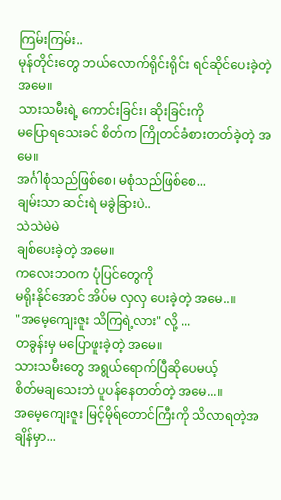ကြမ်းကြမ်း..
မုန်တိုင်းတွေ ဘယ်လောက်ရိုင်းရိုင်း ရင်ဆိုင်ပေးခဲ့တဲ့ အမေ။
သားသမီးရဲ့ ကောင်းခြင်း၊ ဆိုးခြင်းကို
မပြောရသေးခင် စိတ်က ကြိုတင်ခံစားတတ်ခဲ့တဲ့ အမေ။
အင်္ဂါစုံသည်ဖြစ်စေ၊ မစုံသည်ဖြစ်စေ...
ချမ်းသာ ဆင်းရဲ မခွဲခြားပဲ..
သဲသဲမဲမဲ
ချစ်ပေးခဲ့တဲ့ အမေ။
ကလေးဘဝက ပုံပြင်တွေကို
မရိုးနိုင်အောင် အိပ်မ လှလှ ပေးခဲ့တဲ့ အမေ..။
"အမေ့ကျေးဇူး သိကြရဲ့လား" လို့ ...
တခွန်းမှ မပြောဖူးခဲ့တဲ့ အမေ။
သားသမီးတွေ အရွယ်ရောက်ပြီဆိုပေမယ့်
စိတ်မချသေးဘဲ ပူပန်နေတတ်တဲ့ အမေ...။
အမေ့ကျေးဇူး မြင့်မိုရ်တောင်ကြီးကို သိလာရတဲ့အချိန်မှာ...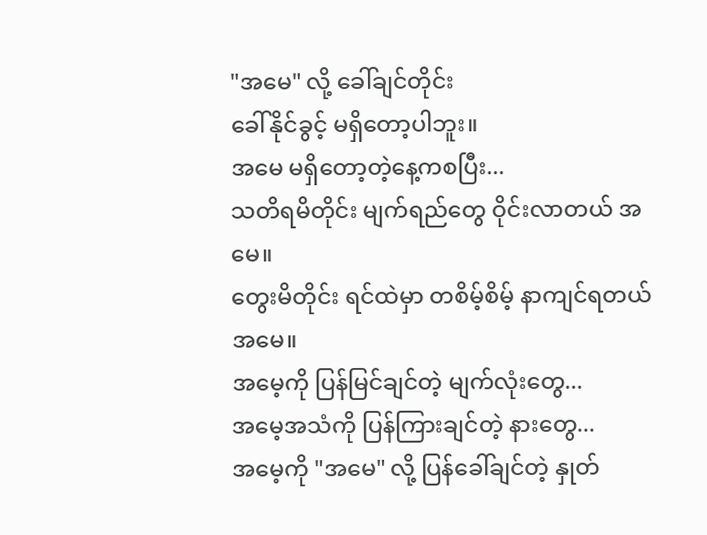"အမေ" လို့ ခေါ်ချင်တိုင်း
ခေါ်နိုင်ခွင့် မရှိတော့ပါဘူး။
အမေ မရှိတော့တဲ့နေ့ကစပြီး...
သတိရမိတိုင်း မျက်ရည်တွေ ဝိုင်းလာတယ် အမေ။
တွေးမိတိုင်း ရင်ထဲမှာ တစိမ့်စိမ့် နာကျင်ရတယ် အမေ။
အမေ့ကို ပြန်မြင်ချင်တဲ့ မျက်လုံးတွေ...
အမေ့အသံကို ပြန်ကြားချင်တဲ့ နားတွေ...
အမေ့ကို "အမေ" လို့ ပြန်ခေါ်ချင်တဲ့ နှုတ်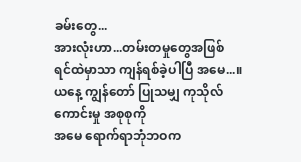ခမ်းတွေ...
အားလုံးဟာ...တမ်းတမှုတွေအဖြစ်
ရင်ထဲမှာသာ ကျန်ရစ်ခဲ့ပါပြီ အမေ...။
ယနေ့ ကျွန်တော် ပြုသမျှ ကုသိုလ်ကောင်းမှု အစုစုကို
အမေ ရောက်ရာဘုံဘဝက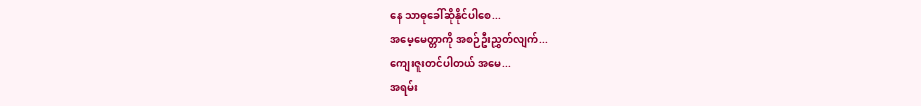နေ သာဓုခေါ်ဆိုနိုင်ပါစေ...
အမေ့မေတ္တာကို အစဉ်ဦးညွှတ်လျက်...
ကျေးဇူးတင်ပါတယ် အမေ...
အရမ်း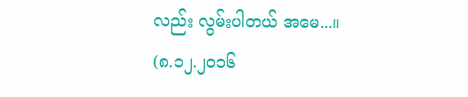လည်း လွမ်းပါတယ် အမေ...။
(၈.၁၂.၂၀၁၆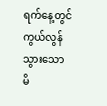ရက်နေ့တွင် ကွယ်လွန်သွားသော
မိ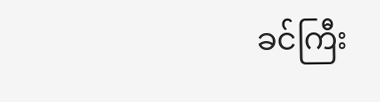ခင်ကြီး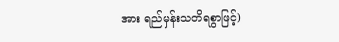အား ရည်မှန်းသတိရစွာဖြင့်)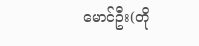မောင်ဦး(တို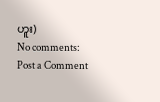ဟူး)
No comments:
Post a Comment